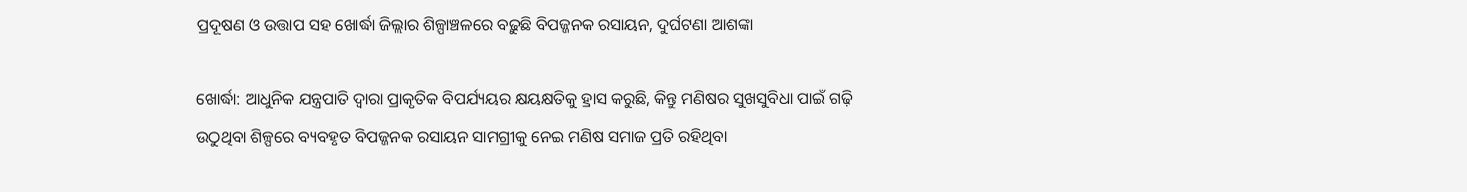ପ୍ରଦୂଷଣ ଓ ଉତ୍ତାପ ସହ ଖୋର୍ଦ୍ଧା ଜିଲ୍ଲାର ଶିଳ୍ପାଞ୍ଚଳରେ ବଢ଼ୁଛି ବିପଜ୍ଜନକ ରସାୟନ, ଦୁର୍ଘଟଣା ଆଶଙ୍କା

ଖୋର୍ଦ୍ଧା: ଆଧୁନିକ ଯନ୍ତ୍ରପାତି ଦ୍ୱାରା ପ୍ରାକୃତିକ ବିପର୍ଯ୍ୟୟର କ୍ଷୟକ୍ଷତିକୁ ହ୍ରାସ କରୁଛି, କିନ୍ତୁ ମଣିଷର ସୁଖସୁବିଧା ପାଇଁ ଗଢ଼ି ଉଠୁଥିବା ଶିଳ୍ପରେ ବ୍ୟବହୃତ ବିପଜ୍ଜନକ ରସାୟନ ସାମଗ୍ରୀକୁ ନେଇ ମଣିଷ ସମାଜ ପ୍ରତି ରହିଥିବା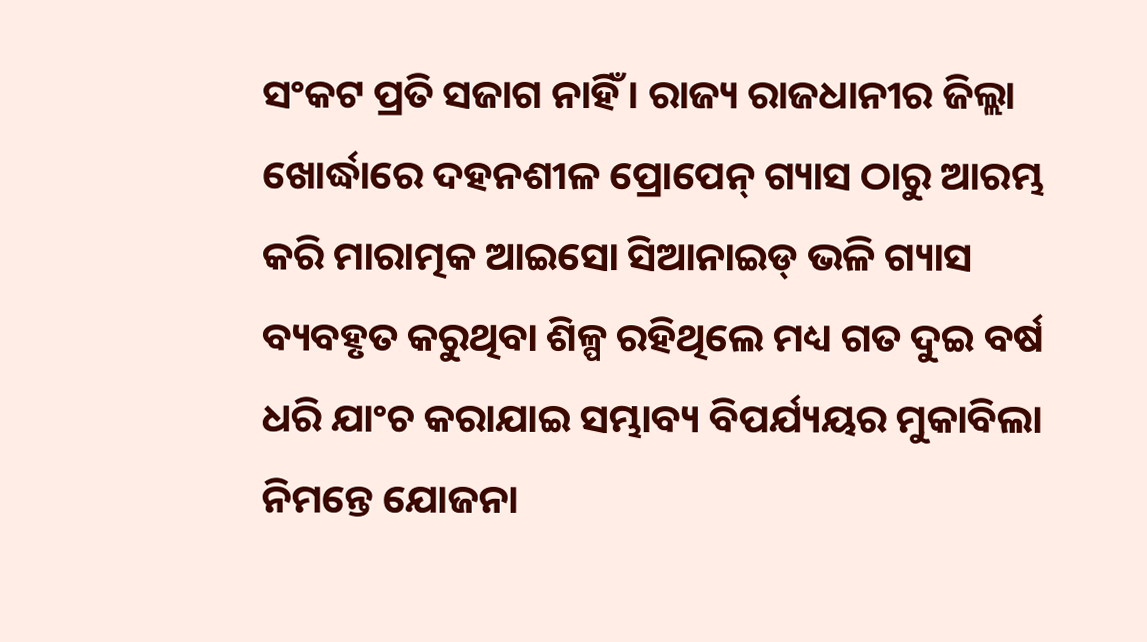ସଂକଟ ପ୍ରତି ସଜାଗ ନାହିଁ। ରାଜ୍ୟ ରାଜଧାନୀର ଜିଲ୍ଲା ଖୋର୍ଦ୍ଧାରେ ଦହନଶୀଳ ପ୍ରୋପେନ୍ ଗ୍ୟାସ ଠାରୁ ଆରମ୍ଭ କରି ମାରାତ୍ମକ ଆଇସୋ ସିଆନାଇଡ୍ ଭଳି ଗ୍ୟାସ ବ୍ୟବହୃତ କରୁଥିବା ଶିଳ୍ପ ରହିଥିଲେ ମଧ୍ୟ ଗତ ଦୁଇ ବର୍ଷ ଧରି ଯାଂଚ କରାଯାଇ ସମ୍ଭାବ୍ୟ ବିପର୍ଯ୍ୟୟର ମୁକାବିଲା ନିମନ୍ତେ ଯୋଜନା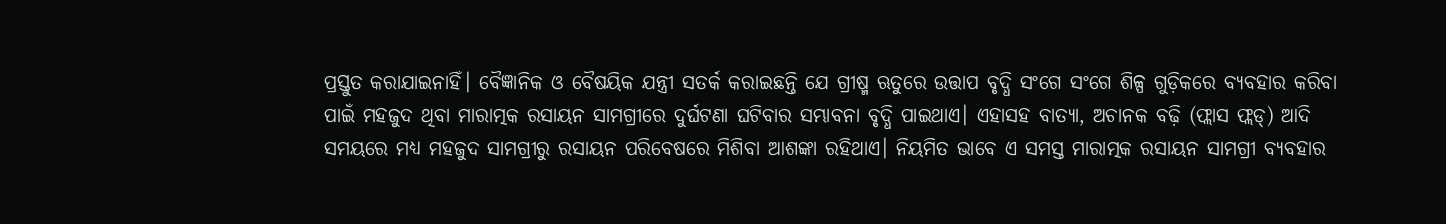ପ୍ରସ୍ତୁତ କରାଯାଇନାହିଁ। ବୈଜ୍ଞାନିକ ଓ ବୈଷୟିକ ଯନ୍ତ୍ରୀ ସତର୍କ କରାଇଛନ୍ତି ଯେ ଗ୍ରୀଷ୍ମ ଋତୁରେ ଉତ୍ତାପ ବୃଦ୍ଧି ସଂଗେ ସଂଗେ ଶିଳ୍ପ ଗୁଡ଼ିକରେ ବ୍ୟବହାର କରିବା ପାଇଁ ମହଜୁଦ ଥିବା ମାରାତ୍ମକ ରସାୟନ ସାମଗ୍ରୀରେ ଦୁର୍ଘଟଣା ଘଟିବାର ସମ୍ଭାବନା ବୃଦ୍ଧି ପାଇଥାଏ। ଏହାସହ ବାତ୍ୟା, ଅଚାନକ ବଢ଼ି (ଫ୍ଲାସ ଫ୍ଲଡ୍) ଆଦି ସମୟରେ ମଧ୍ୟ ମହଜୁଦ ସାମଗ୍ରୀରୁ ରସାୟନ ପରିବେଷରେ ମିଶିବା ଆଶଙ୍କା ରହିଥାଏ। ନିୟମିତ ଭାବେ ଏ ସମସ୍ତ ମାରାତ୍ମକ ରସାୟନ ସାମଗ୍ରୀ ବ୍ୟବହାର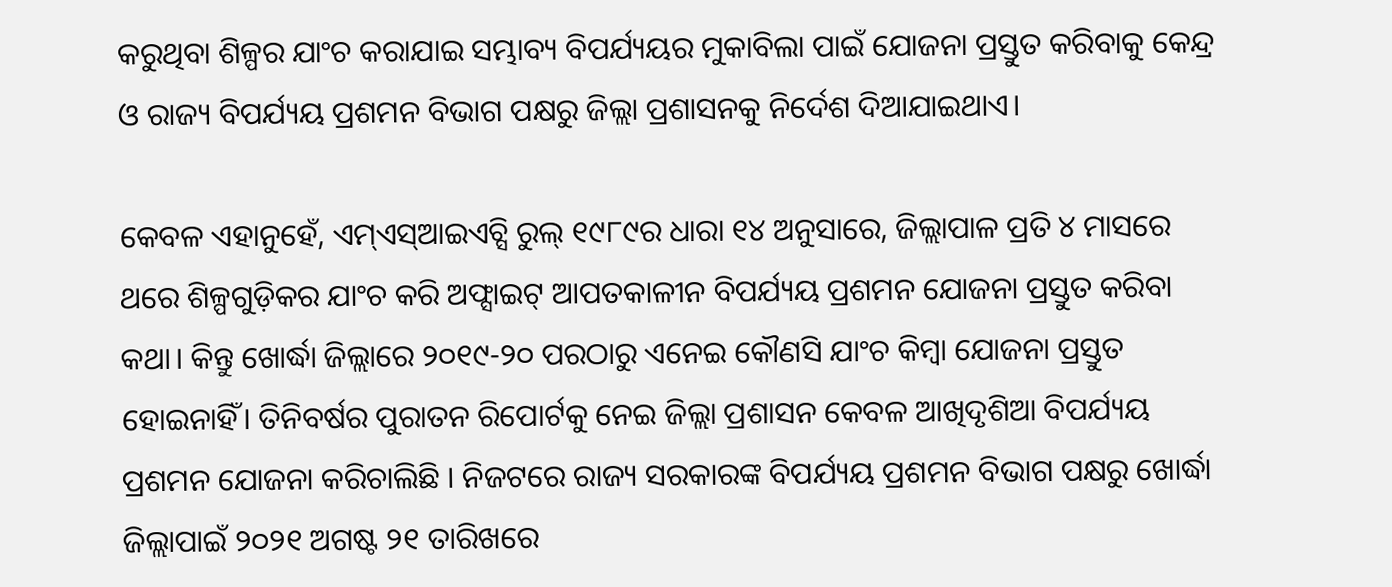କରୁଥିବା ଶିଳ୍ପର ଯାଂଚ କରାଯାଇ ସମ୍ଭାବ୍ୟ ବିପର୍ଯ୍ୟୟର ମୁକାବିଲା ପାଇଁ ଯୋଜନା ପ୍ରସ୍ତୁତ କରିବାକୁ କେନ୍ଦ୍ର ଓ ରାଜ୍ୟ ବିପର୍ଯ୍ୟୟ ପ୍ରଶମନ ବିଭାଗ ପକ୍ଷରୁ ଜିଲ୍ଲା ପ୍ରଶାସନକୁ ନିର୍ଦେଶ ଦିଆଯାଇଥାଏ।

କେବଳ ଏହାନୁହେଁ, ଏମ୍ଏସ୍ଆଇଏଚ୍ସି ରୁଲ୍ ୧୯୮୯ର ଧାରା ୧୪ ଅନୁସାରେ, ଜିଲ୍ଲାପାଳ ପ୍ରତି ୪ ମାସରେ ଥରେ ଶିଳ୍ପଗୁଡ଼ିକର ଯାଂଚ କରି ଅଫ୍ସାଇଟ୍ ଆପତକାଳୀନ ବିପର୍ଯ୍ୟୟ ପ୍ରଶମନ ଯୋଜନା ପ୍ରସ୍ତୁତ କରିବା କଥା। କିନ୍ତୁ ଖୋର୍ଦ୍ଧା ଜିଲ୍ଲାରେ ୨୦୧୯-୨୦ ପରଠାରୁ ଏନେଇ କୌଣସି ଯାଂଚ କିମ୍ବା ଯୋଜନା ପ୍ରସ୍ତୁତ ହୋଇନାହିଁ। ତିନିବର୍ଷର ପୁରାତନ ରିପୋର୍ଟକୁ ନେଇ ଜିଲ୍ଲା ପ୍ରଶାସନ କେବଳ ଆଖିଦୃଶିଆ ବିପର୍ଯ୍ୟୟ ପ୍ରଶମନ ଯୋଜନା କରିଚାଲିଛି । ନିଜଟରେ ରାଜ୍ୟ ସରକାରଙ୍କ ବିପର୍ଯ୍ୟୟ ପ୍ରଶମନ ବିଭାଗ ପକ୍ଷରୁ ଖୋର୍ଦ୍ଧା ଜିଲ୍ଲାପାଇଁ ୨୦୨୧ ଅଗଷ୍ଟ ୨୧ ତାରିଖରେ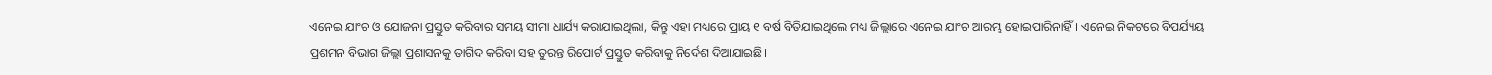ଏନେଇ ଯାଂଚ ଓ ଯୋଜନା ପ୍ରସ୍ତୁତ କରିବାର ସମୟ ସୀମା ଧାର୍ଯ୍ୟ କରାଯାଇଥିଲା, କିନ୍ତୁ ଏହା ମଧ୍ୟରେ ପ୍ରାୟ ୧ ବର୍ଷ ବିତିଯାଇଥିଲେ ମଧ୍ୟ ଜିଲ୍ଲାରେ ଏନେଇ ଯାଂଚ ଆରମ୍ଭ ହୋଇପାରିନାହିଁ। ଏନେଇ ନିକଟରେ ବିପର୍ଯ୍ୟୟ ପ୍ରଶମନ ବିଭାଗ ଜିଲ୍ଲା ପ୍ରଶାସନକୁ ତାଗିଦ କରିବା ସହ ତୁରନ୍ତ ରିପୋର୍ଟ ପ୍ରସ୍ତୁତ କରିବାକୁ ନିର୍ଦେଶ ଦିଆଯାଇଛି।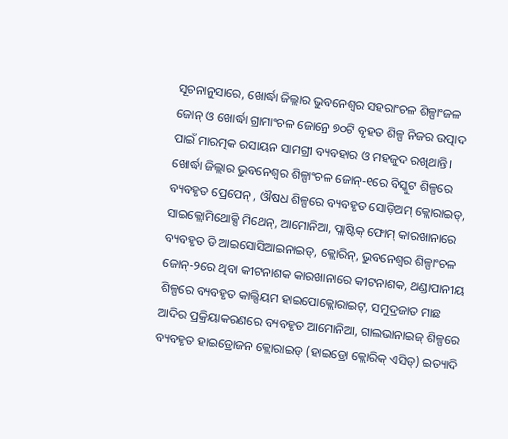ସୂଚନାନୁସାରେ, ଖୋର୍ଦ୍ଧା ଜିଲ୍ଲାର ଭୁବନେଶ୍ୱର ସହରାଂଚଳ ଶିଳ୍ପାଂଜଳ ଜୋନ୍ ଓ ଖୋର୍ଦ୍ଧା ଗ୍ରାମାଂଚଳ ଜୋନ୍ରେ ୭୦ଟି ବୃହତ ଶିଳ୍ପ ନିଜର ଉତ୍ପାଦ ପାଇଁ ମାରତ୍ମକ ରସାୟନ ସାମଗ୍ରୀ ବ୍ୟବହାର ଓ ମହଜୁଦ ରଖିଥାନ୍ତି। ଖୋର୍ଦ୍ଧା ଜିଲ୍ଲାର ଭୁବନେଶ୍ୱର ଶିଳ୍ପାଂଚଳ ଜୋନ୍-୧ରେ ବିସ୍କୁଟ ଶିଳ୍ପରେ ବ୍ୟବହୃତ ପ୍ରେପେନ୍ , ଔଷଧ ଶିଳ୍ପରେ ବ୍ୟବହୃତ ସୋଡ଼ିଅମ୍ କ୍ଲୋରାଇଡ୍, ସାଇକ୍ଲୋମିଥୋକ୍ସି ମିଥେନ୍, ଆମୋନିଆ, ପ୍ଲାଷ୍ଟିକ୍ ଫୋମ୍ କାରଖାନାରେ ବ୍ୟବହୃତ ଡି ଆଇସୋସିଆଇନାଇଡ୍, କ୍ଲୋରିନ୍, ଭୁବନେଶ୍ୱର ଶିଳ୍ପାଂଚଳ ଜୋନ୍-୨ରେ ଥିବା କୀଟନାଶକ କାରଖାନାରେ କୀଟନାଶକ, ଥଣ୍ଡାପାନୀୟ ଶିଳ୍ପରେ ବ୍ୟବହୃତ କାଲ୍ସିୟମ ହାଇପୋକ୍ଲୋରାଇଟ୍, ସମୁଦ୍ରଜାତ ମାଛ ଆଦିର ପ୍ରକ୍ରିୟାକରଣରେ ବ୍ୟବହୃତ ଆମୋନିଆ, ଗାଲଭାନାଇଜ୍ ଶିଳ୍ପରେ ବ୍ୟବହୃତ ହାଇଡ୍ରୋଜନ କ୍ଲୋରାଇଡ୍ (ହାଇଡ୍ରୋ କ୍ଲୋରିକ୍ ଏସିଡ୍) ଇତ୍ୟାଦି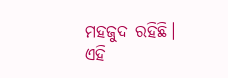ମହଜୁଦ ରହିଛି। ଏହି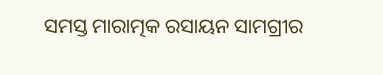ସମସ୍ତ ମାରାତ୍ମକ ରସାୟନ ସାମଗ୍ରୀର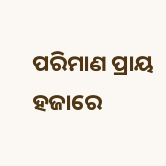ପରିମାଣ ପ୍ରାୟ ହଜାରେ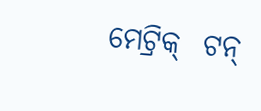ମେଟ୍ରିକ୍  ଟନ୍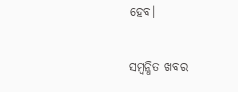ହେବ।

ସମ୍ବନ୍ଧିତ ଖବର